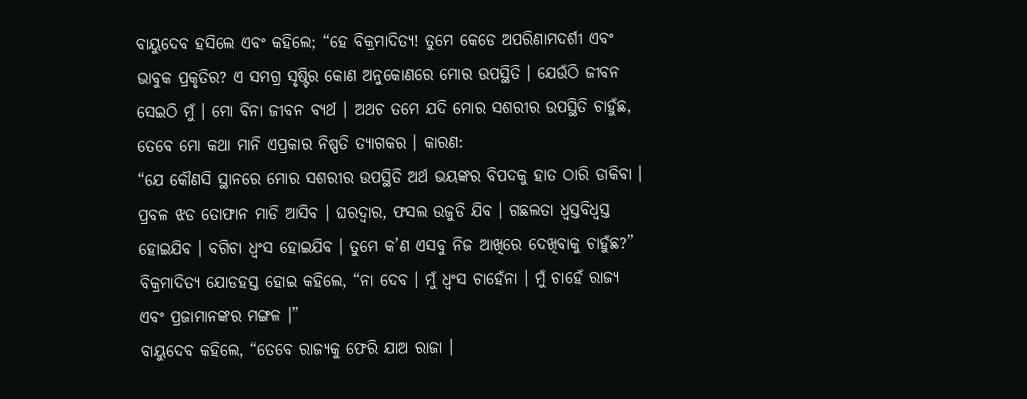ବାୟୁଦେବ ହସିଲେ ଏବଂ କହିଲେ; “ହେ ବିକ୍ରମାଦିତ୍ୟ! ତୁମେ କେଡେ ଅପରିଣାମଦର୍ଶୀ ଏବଂ ଭାବୁକ ପ୍ରକୃତିର? ଏ ସମଗ୍ର ସୃଷ୍ଟିର କୋଣ ଅନୁକୋଣରେ ମୋର ଉପସ୍ଥିତି । ଯେଉଁଠି ଜୀବନ ସେଇଠି ମୁଁ । ମୋ ବିନା ଜୀବନ ବ୍ୟର୍ଥ । ଅଥଚ ତମେ ଯଦି ମୋର ସଶରୀର ଉପସ୍ଥିତି ଚାହୁଁଛ, ତେବେ ମୋ କଥା ମାନି ଏପ୍ରକାର ନିଷ୍ପତି ତ୍ୟାଗକର । କାରଣ:
“ଯେ କୌଣସି ସ୍ଥାନରେ ମୋର ସଶରୀର ଉପସ୍ଥିତି ଅର୍ଥ ଭୟଙ୍କର ବିପଦକୁ ହାତ ଠାରି ଡାକିବା । ପ୍ରବଳ ଝଡ ତୋଫାନ ମାଡି ଆସିବ । ଘରଦ୍ୱାର, ଫସଲ ଉଜୁଡି ଯିବ । ଗଛଲତା ଧ୍ୱସ୍ତବିଧ୍ୱସ୍ତ ହୋଇଯିବ । ବଗିଚା ଧ୍ୱଂସ ହୋଇଯିବ । ତୁମେ କ’ଣ ଏସବୁ ନିଜ ଆଖିରେ ଦେଖିବାକୁ ଚାହୁଁଛ?”
ବିକ୍ରମାଦିତ୍ୟ ଯୋଡହସ୍ତ ହୋଇ କହିଲେ, “ନା ଦେବ । ମୁଁ ଧ୍ୱଂସ ଚାହେଁନା । ମୁଁ ଚାହେଁ ରାଜ୍ୟ ଏବଂ ପ୍ରଜାମାନଙ୍କର ମଙ୍ଗଳ ।”
ବାୟୁଦେବ କହିଲେ, “ତେବେ ରାଜ୍ୟକୁ ଫେରି ଯାଅ ରାଜା ।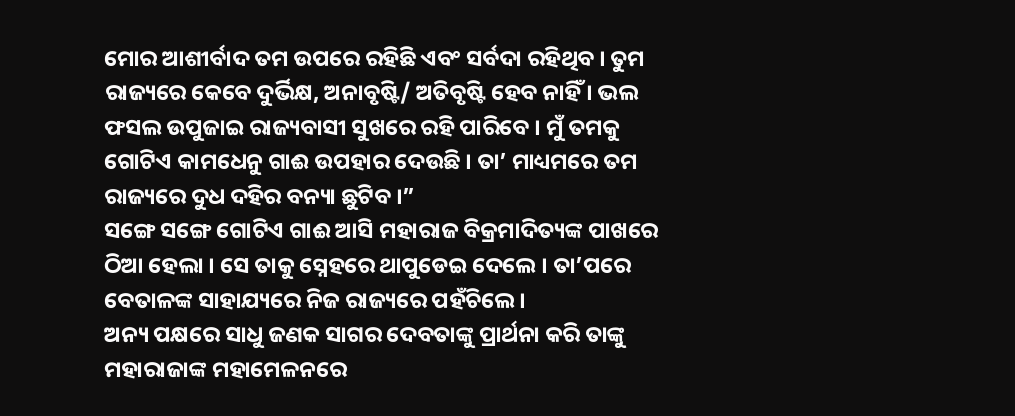ମୋର ଆଶୀର୍ବାଦ ତମ ଉପରେ ରହିଛି ଏବଂ ସର୍ବଦା ରହିଥିବ । ତୁମ ରାଜ୍ୟରେ କେବେ ଦୁର୍ଭିକ୍ଷ, ଅନାବୃଷ୍ଟି/ ଅତିବୃଷ୍ଟି ହେବ ନାହିଁ । ଭଲ ଫସଲ ଉପୁଜାଇ ରାଜ୍ୟବାସୀ ସୁଖରେ ରହି ପାରିବେ । ମୁଁ ତମକୁ ଗୋଟିଏ କାମଧେନୁ ଗାଈ ଉପହାର ଦେଉଛି । ତା’ ମାଧ୍ୟମରେ ତମ ରାଜ୍ୟରେ ଦୁଧ ଦହିର ବନ୍ୟା ଛୁଟିବ ।”
ସଙ୍ଗେ ସଙ୍ଗେ ଗୋଟିଏ ଗାଈ ଆସି ମହାରାଜ ବିକ୍ରମାଦିତ୍ୟଙ୍କ ପାଖରେ ଠିଆ ହେଲା । ସେ ତାକୁ ସ୍ନେହରେ ଥାପୁଡେଇ ଦେଲେ । ତା’ପରେ ବେତାଳଙ୍କ ସାହାଯ୍ୟରେ ନିଜ ରାଜ୍ୟରେ ପହଁଚିଲେ ।
ଅନ୍ୟ ପକ୍ଷରେ ସାଧୁ ଜଣକ ସାଗର ଦେବତାଙ୍କୁ ପ୍ରାର୍ଥନା କରି ତାଙ୍କୁ ମହାରାଜାଙ୍କ ମହାମେଳନରେ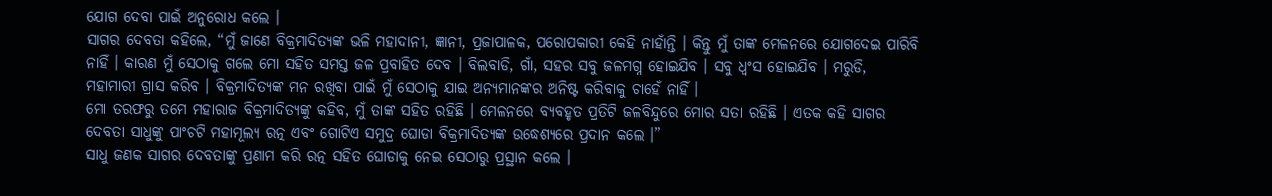ଯୋଗ ଦେବା ପାଇଁ ଅନୁରୋଧ କଲେ ।
ସାଗର ଦେବତା କହିଲେ, “ମୁଁ ଜାଣେ ବିକ୍ରମାଦିତ୍ୟଙ୍କ ଭଳି ମହାଦାନୀ, ଜ୍ଞାନୀ, ପ୍ରଜାପାଳକ, ପରୋପକାରୀ କେହି ନାହାଁନ୍ତି । କିନ୍ତୁ ମୁଁ ତାଙ୍କ ମେଳନରେ ଯୋଗଦେଇ ପାରିବି ନାହିଁ । କାରଣ ମୁଁ ସେଠାକୁ ଗଲେ ମୋ ସହିତ ସମସ୍ତ ଜଳ ପ୍ରବାହିତ ଦେବ । ବିଲବାଡି, ଗାଁ, ସହର ସବୁ ଜଳମଗ୍ନ ହୋଇଯିବ । ସବୁ ଧ୍ୱଂସ ହୋଇଯିବ । ମରୁଡି, ମହାମାରୀ ଗ୍ରାସ କରିବ । ବିକ୍ରମାଦିତ୍ୟଙ୍କ ମନ ରଖିବା ପାଇଁ ମୁଁ ସେଠାକୁ ଯାଇ ଅନ୍ୟମାନଙ୍କର ଅନିଷ୍ଟ କରିବାକୁ ଚାହେଁ ନାହିଁ ।
ମୋ ତରଫରୁ ତମେ ମହାରାଜ ବିକ୍ରମାଦିତ୍ୟଙ୍କୁ କହିବ, ମୁଁ ତାଙ୍କ ସହିତ ରହିଛି । ମେଳନରେ ବ୍ୟବହୃତ ପ୍ରତିଟି ଜଳବିନ୍ଦୁରେ ମୋର ସତା ରହିଛି । ଏତକ କହି ସାଗର ଦେବତା ସାଧୁଙ୍କୁ ପାଂଚଟି ମହାମୂଲ୍ୟ ରତ୍ନ ଏବଂ ଗୋଟିଏ ସମୁଦ୍ର ଘୋଡା ବିକ୍ରମାଦିତ୍ୟଙ୍କ ଉଦ୍ଧେଶ୍ୟରେ ପ୍ରଦାନ କଲେ ।”
ସାଧୁ ଜଣକ ସାଗର ଦେବତାଙ୍କୁ ପ୍ରଣାମ କରି ରତ୍ନ ସହିତ ଘୋଡାକୁ ନେଇ ସେଠାରୁ ପ୍ରସ୍ଥାନ କଲେ ।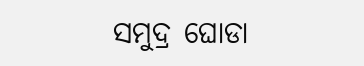ସମୁଦ୍ର ଘୋଡା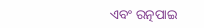ଏବଂ ରତ୍ନପାଇ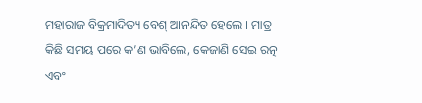ମହାରାଜ ବିକ୍ରମାଦିତ୍ୟ ବେଶ୍ ଆନନ୍ଦିତ ହେଲେ । ମାତ୍ର କିଛି ସମୟ ପରେ କ’ଣ ଭାବିଲେ, କେଜାଣି ସେଇ ରତ୍ନ ଏବଂ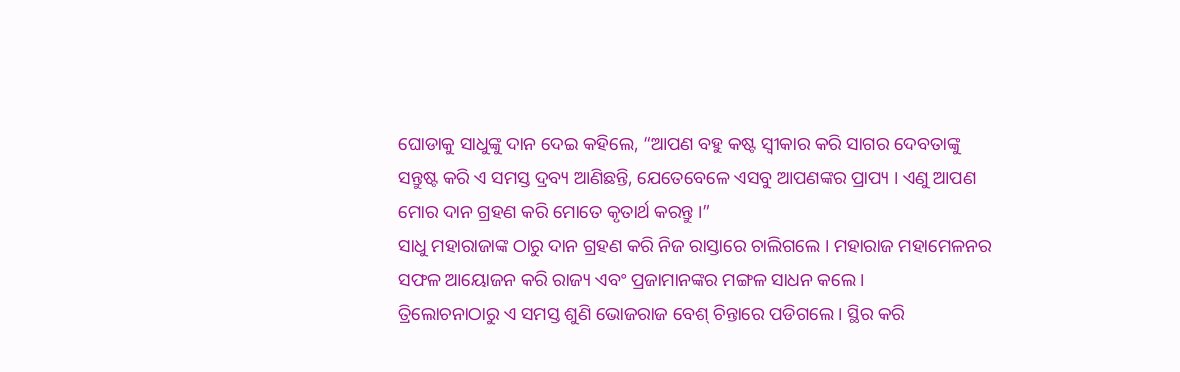ଘୋଡାକୁ ସାଧୁଙ୍କୁ ଦାନ ଦେଇ କହିଲେ, “ଆପଣ ବହୁ କଷ୍ଟ ସ୍ୱୀକାର କରି ସାଗର ଦେବତାଙ୍କୁ ସନ୍ତୁଷ୍ଟ କରି ଏ ସମସ୍ତ ଦ୍ରବ୍ୟ ଆଣିଛନ୍ତି, ଯେତେବେଳେ ଏସବୁ ଆପଣଙ୍କର ପ୍ରାପ୍ୟ । ଏଣୁ ଆପଣ ମୋର ଦାନ ଗ୍ରହଣ କରି ମୋତେ କୃତାର୍ଥ କରନ୍ତୁ ।”
ସାଧୁ ମହାରାଜାଙ୍କ ଠାରୁ ଦାନ ଗ୍ରହଣ କରି ନିଜ ରାସ୍ତାରେ ଚାଲିଗଲେ । ମହାରାଜ ମହାମେଳନର ସଫଳ ଆୟୋଜନ କରି ରାଜ୍ୟ ଏବଂ ପ୍ରଜାମାନଙ୍କର ମଙ୍ଗଳ ସାଧନ କଲେ ।
ତ୍ରିଲୋଚନାଠାରୁ ଏ ସମସ୍ତ ଶୁଣି ଭୋଜରାଜ ବେଶ୍ ଚିନ୍ତାରେ ପଡିଗଲେ । ସ୍ଥିର କରି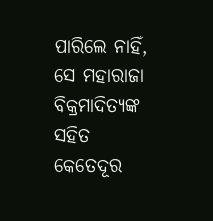ପାରିଲେ ନାହିଁ, ସେ ମହାରାଜା ବିକ୍ରମାଦିତ୍ୟଙ୍କ ସହିତ କେତେଦୂର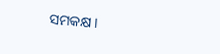ସମକକ୍ଷ ।